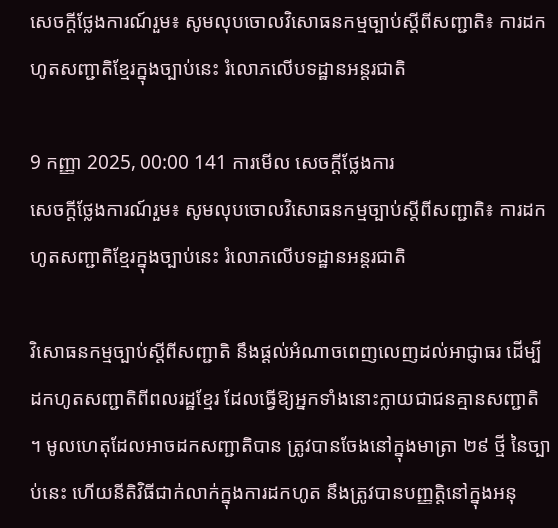សេចក្តីថ្លែងការណ៍រួម៖ សូមលុបចោលវិសោធនកម្មច្បាប់ស្តីពីសញ្ជាតិ៖ ការដកហូតសញ្ជាតិខ្មែរក្នុងច្បាប់នេះ រំលោភលើបទដ្ឋានអន្តរជាតិ

9 កញ្ញា 2025, 00:00 141 ការមើល សេចក្ដីថ្លែងការ
សេចក្តីថ្លែងការណ៍រួម៖ សូមលុបចោលវិសោធនកម្មច្បាប់ស្តីពីសញ្ជាតិ៖ ការដកហូតសញ្ជាតិខ្មែរក្នុងច្បាប់នេះ រំលោភលើបទដ្ឋានអន្តរជាតិ

វិសោធនកម្មច្បាប់ស្តីពីសញ្ជាតិ នឹងផ្តល់អំណាចពេញលេញដល់អាជ្ញាធរ ដើម្បីដកហូតសញ្ជាតិពីពលរដ្ឋខ្មែរ ដែលធ្វើឱ្យអ្នកទាំងនោះក្លាយជាជនគ្មានសញ្ជាតិ ។ មូលហេតុដែលអាចដកសញ្ជាតិបាន ត្រូវបានចែងនៅក្នុងមាត្រា ២៩ ថ្មី នៃច្បាប់នេះ ហើយនីតិវិធីជាក់លាក់ក្នុងការដកហូត នឹងត្រូវបានបញ្ញត្តិនៅក្នុងអនុ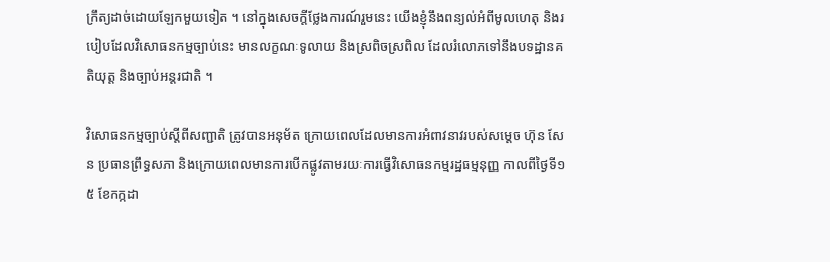ក្រឹត្យដាច់ដោយឡែកមួយទៀត ។ នៅក្នុងសេចក្តីថ្លែងការណ៍រួមនេះ យើងខ្ញុំនឹងពន្យល់អំពីមូលហេតុ និងរបៀបដែលវិសោធនកម្មច្បាប់នេះ មានលក្ខណៈទូលាយ និងស្រពិចស្រពិល ដែលរំលោភទៅនឹងបទដ្ឋានគតិយុត្ត និងច្បាប់អន្តរជាតិ ។

វិសោធនកម្មច្បាប់ស្តីពីសញ្ជាតិ ត្រូវបានអនុម័ត ក្រោយពេលដែលមានការអំពាវនាវរបស់សម្តេច ហ៊ុន សែន ប្រធានព្រឹទ្ធសភា និងក្រោយពេលមានការបើកផ្លូវតាមរយៈការធ្វើវិសោធនកម្មរដ្ឋធម្មនុញ្ញ កាលពីថ្ងៃទី១៥ ខែកក្កដា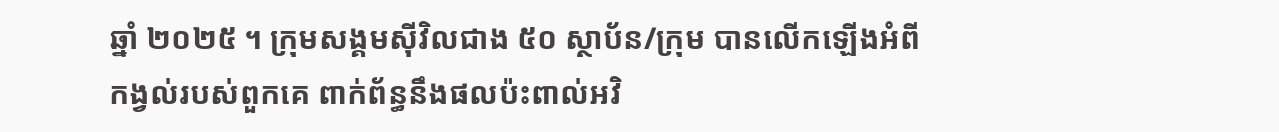ឆ្នាំ ២០២៥ ។ ក្រុមសង្គមស៊ីវិលជាង ៥០ ស្ថាប័ន/ក្រុម បានលើកឡើងអំពីកង្វល់របស់ពួកគេ ពាក់ព័ន្ធនឹងផលប៉ះពាល់អវិ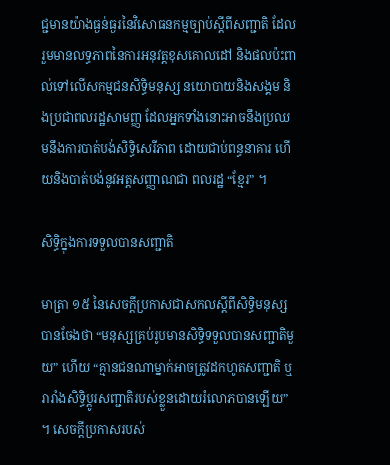ជ្ជមានយ៉ាងធ្ងន់ធ្ងរនៃវិសោធនកម្មច្បាប់ស្តីពីសញ្ជាតិ ដែលរួមមានលទ្ធភាពនៃការអនុវត្តខុសគោលដៅ និងផលប៉ះពាល់ទៅលើសកម្មជនសិទិ្ធមនុស្ស នយោបាយនិងសង្គម និងប្រជាពលរដ្ឋសាមញ្ញ ដែលអ្នកទាំងនោះអាចនឹងប្រឈមនឹងការបាត់បង់សិទិ្ធសេរីភាព ដោយជាប់ពន្ធនាគារ ហើយនិងបាត់បង់នូវអត្តសញ្ញាណជា ពលរដ្ឋ “ខ្មែរ” ។

សិទិ្ធក្នុងការទទួលបានសញ្ជាតិ

មាត្រា ១៥ នៃសេចក្តីប្រកាសជាសកលស្តីពីសិទិ្ធមនុស្ស បានចែងថា “មនុស្សគ្រប់រូបមានសិទិ្ធទទួលបានសញ្ជាតិមួយ” ហើយ “គ្មានជនណាម្នាក់អាចត្រូវដកហូតសញ្ជាតិ ឬរារាំងសិទិ្ធប្តូរសញ្ជាតិរបស់ខ្លួនដោយរំលោភបានឡើយ” ។ សេចក្តីប្រកាសរបស់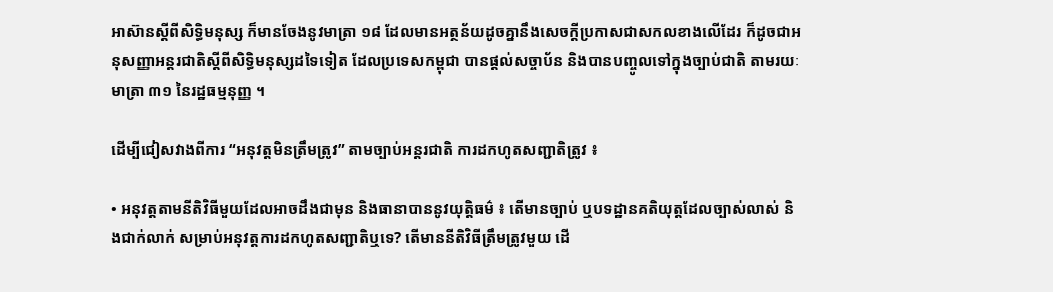អាស៊ានស្តីពីសិទិ្ធមនុស្ស ក៏មានចែងនូវមាត្រា ១៨ ដែលមានអត្ថន័យដូចគ្នានឹងសេចក្តីប្រកាសជាសកលខាងលើដែរ ក៏ដូចជាអនុសញ្ញាអន្តរជាតិស្តីពីសិទិ្ធមនុស្សដទៃទៀត ដែលប្រទេសកម្ពុជា បានផ្តល់សច្ចាប័ន និងបានបញ្ចូលទៅក្នុងច្បាប់ជាតិ តាមរយៈមាត្រា ៣១ នៃរដ្ឋធម្មនុញ្ញ ។

ដើម្បីជៀសវាងពីការ “អនុវត្តមិនត្រឹមត្រូវ” តាមច្បាប់អន្តរជាតិ ការដកហូតសញ្ជាតិត្រូវ ៖

• អនុវត្តតាមនីតិវិធីមួយដែលអាចដឹងជាមុន និងធានាបាននូវយុត្តិធម៌ ៖ តើមានច្បាប់ ឬបទដ្ឋានគតិយុត្តដែលច្បាស់លាស់ និងជាក់លាក់ សម្រាប់អនុវត្តការដកហូតសញ្ជាតិឬទេ? តើមាននីតិវិធីត្រឹមត្រូវមួយ ដើ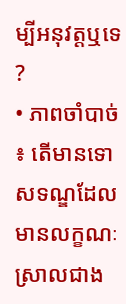ម្បីអនុវត្តឬទេ ?
• ភាពចាំបាច់ ៖ តើមានទោសទណ្ឌដែលមានលក្ខណៈស្រាលជាង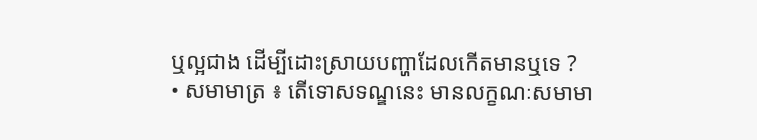ឬល្អជាង ដើម្បីដោះស្រាយបញ្ហាដែលកើតមានឬទេ ?
• សមាមាត្រ ៖ តើទោសទណ្ឌនេះ មានលក្ខណៈសមាមា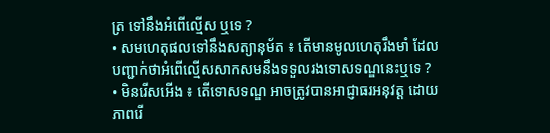ត្រ ទៅនឹងអំពើល្មើស ឬទេ ?
• សមហេតុផលទៅនឹងសត្យានុម័ត ៖ តើមានមូលហេតុរឹងមាំ ដែលបញ្ជាក់ថាអំពើល្មើសសាកសមនឹងទទួលរងទោសទណ្ឌនេះឬទេ ?
• មិនរើសអើង ៖ តើទោសទណ្ឌ អាចត្រូវបានអាជ្ញាធរអនុវត្ត ដោយភាពរើ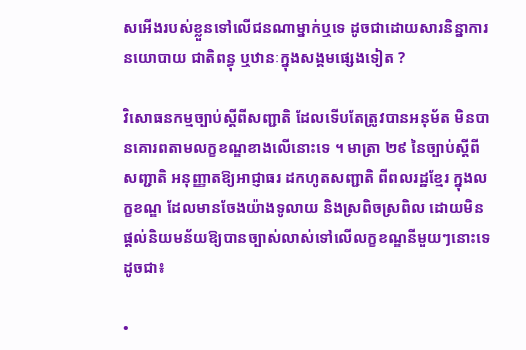សអើងរបស់ខ្លួនទៅលើជនណាម្នាក់ឬទេ ដូចជាដោយសារនិន្នាការនយោបាយ ជាតិពន្ធុ ឬឋានៈក្នុងសង្គមផ្សេងទៀត ?

វិសោធនកម្មច្បាប់ស្តីពីសញ្ជាតិ ដែលទើបតែត្រូវបានអនុម័ត មិនបានគោរពតាមលក្ខខណ្ឌខាងលើនោះទេ ។ មាត្រា ២៩ នៃច្បាប់ស្តីពីសញ្ជាតិ អនុញ្ញាតឱ្យអាជ្ញាធរ ដកហូតសញ្ជាតិ ពីពលរដ្ឋខ្មែរ ក្នុងលក្ខខណ្ឌ ដែលមានចែងយ៉ាងទូលាយ និងស្រពិចស្រពិល ដោយមិនផ្តល់និយមន័យឱ្យបានច្បាស់លាស់ទៅលើលក្ខខណ្ឌនីមួយៗនោះទេ ដូចជា៖

•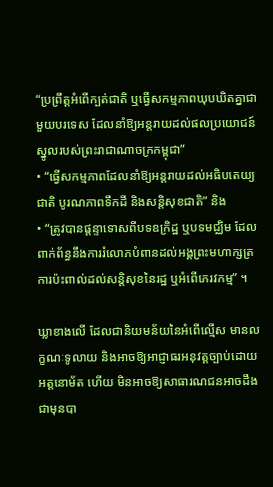“ប្រព្រឹត្តអំពើក្បត់ជាតិ ឬធ្វើសកម្មភាពឃុបឃិតគ្នាជាមួយបរទេស ដែលនាំឱ្យអន្តរាយដល់ផលប្រយោជន៍ស្នូលរបស់ព្រះរាជាណាចក្រកម្ពុជា”
• “ធ្វើសកម្មភាពដែលនាំឱ្យអន្តរាយដល់អធិបតេយ្យជាតិ បូរណភាពទឹកដី និងសន្តិសុខជាតិ” និង
• “ត្រូវបានផ្តន្ទាទោសពីបទឧក្រិដ្ឋ ឬបទមជ្ឈិម ដែលពាក់ព័ន្ធនឹងការរំលោភបំពានដល់អង្គព្រះមហាក្សត្រ ការប៉ះពាល់ដល់សន្តិសុខនៃរដ្ឋ ឬអំពើភេរវកម្ម” ។

ឃ្លាខាងលើ ដែលជានិយមន័យនៃអំពើល្មើស មានលក្ខណៈទូលាយ និងអាចឱ្យអាជ្ញាធរអនុវត្តច្បាប់ដោយអត្តនោម័ត ហើយ មិនអាចឱ្យសាធារណជនអាចដឹងជាមុនបា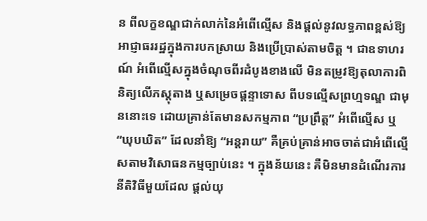ន ពីលក្ខខណ្ឌជាក់លាក់នៃអំពើល្មើស និងផ្តល់នូវលទ្ធភាពខ្ពស់ឱ្យអាជ្ញាធររដ្ឋក្នុងការបកស្រាយ និងប្រើប្រាស់តាមចិត្ត ។ ជាឧទាហរណ៍ អំពើល្មើសក្នុងចំណុចពីរដំបូងខាងលើ មិនតម្រូវឱ្យតុលាការពិនិត្យលើភស្តុតាង ឬសម្រេចផ្តន្ទាទោស ពីបទល្មើសព្រហ្មទណ្ឌ ជាមុននោះទេ ដោយគ្រាន់តែមានសកម្មភាព “ប្រព្រឹត្ត” អំពើល្មើស ឬ “ឃុបឃិត” ដែលនាំឱ្យ “អន្តរាយ” គឺគ្រប់គ្រាន់អាចចាត់ជាអំពើល្មើសតាមវិសោធនកម្មច្បាប់នេះ ។ ក្នុងន័យនេះ គឺមិនមានដំណើរការនីតិវិធីមួយដែល ផ្តល់យុ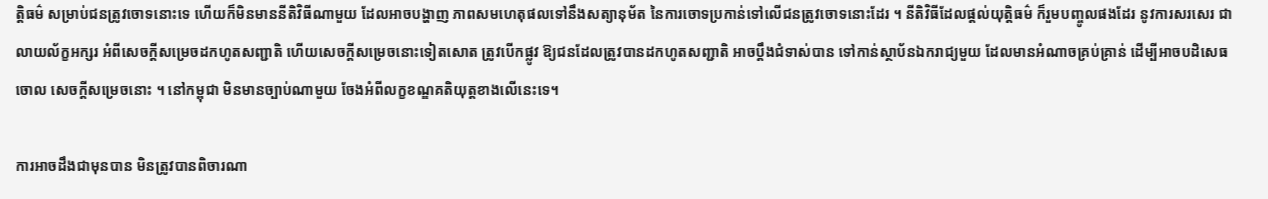ត្តិធម៌ សម្រាប់ជនត្រូវចោទនោះទេ ហើយក៏មិនមាននីតិវិធីណាមួយ ដែលអាចបង្ហាញ ភាពសមហេតុផលទៅនឹងសត្យានុម័ត នៃការចោទប្រកាន់ទៅលើជនត្រូវចោទនោះដែរ ។ នីតិវិធីដែលផ្តល់យុត្តិធម៌ ក៏រួមបញ្ចូលផងដែរ នូវការសរសេរ ជាលាយល័ក្ខអក្សរ អំពីសេចក្តីសម្រេចដកហូតសញ្ជាតិ ហើយសេចក្តីសម្រេចនោះទៀតសោត ត្រូវបើកផ្លូវ ឱ្យជនដែលត្រូវបានដកហូតសញ្ជាតិ អាចប្តឹងជំទាស់បាន ទៅកាន់ស្ថាប័នឯករាជ្យមួយ ដែលមានអំណាចគ្រប់គ្រាន់ ដើម្បីអាចបដិសេធចោល សេចក្តីសម្រេចនោះ ។ នៅកម្ពុជា មិនមានច្បាប់ណាមួយ ចែងអំពីលក្ខខណ្ឌគតិយុត្តខាងលើនេះទេ។

ការអាចដឹងជាមុនបាន មិនត្រូវបានពិចារណា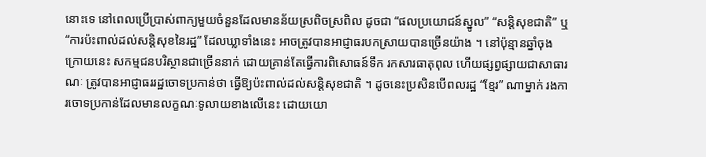នោះទេ នៅពេលប្រើប្រាស់ពាក្យមួយចំនួនដែលមានន័យស្រពិចស្រពិល ដូចជា “ផលប្រយោជន៍ស្នូល” “សន្តិសុខជាតិ” ឬ “ការប៉ះពាល់ដល់សន្តិសុខនៃរដ្ឋ” ដែលឃ្លាទាំងនេះ អាចត្រូវបានអាជ្ញាធរបកស្រាយបានច្រើនយ៉ាង ។ នៅប៉ុន្មានឆ្នាំចុងក្រោយនេះ សកម្មជនបរិស្ថានជាច្រើននាក់ ដោយគ្រាន់តែធ្វើការពិសោធន៍ទឹក រកសារធាតុពុល ហើយផ្សព្វផ្សាយជាសាធារណៈ ត្រូវបានអាជ្ញាធររដ្ឋចោទប្រកាន់ថា ធ្វើឱ្យប៉ះពាល់ដល់សន្តិសុខជាតិ ។ ដូចនេះប្រសិនបើពលរដ្ឋ “ខ្មែរ” ណាម្នាក់ រងការចោទប្រកាន់ដែលមានលក្ខណៈទូលាយខាងលើនេះ ដោយយោ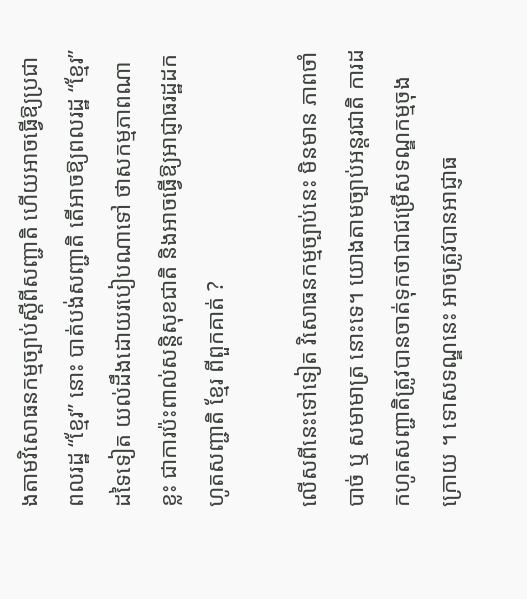ងតាមវិសោធនកម្មច្បាប់ស្តីពីសញ្ជាតិ ហើយអាចធ្វើឱ្យប្រជាពលរដ្ឋ “ខ្មែរ” នោះ បាត់បង់សញ្ជាតិ តើអាចឱ្យពលរដ្ឋ “ខ្មែរ” ដទៃទៀត យល់ដឹងដោយរបៀបណាទៅ ថាសកម្មភាពណាខ្លះ ជាការប៉ះពាល់សន្តិសុខជាតិ និងអាចធ្វើឱ្យអាជ្ញាធរដ្ឋដកហូតសញ្ជាតិ ខ្មែរ ពីពួកគាត់ ?

លើសពីនេះទៅទៀត វិសោធនកម្មច្បាប់នេះ មិនមាន ភាពចាំបាច់ ឬ សមាមាត្រ នោះទេ។ យោងតាមច្បាប់អន្តរជាតិ ការដកហូតសញ្ជាតិត្រូវបានចាត់ទុកថាជាជម្រើសទណ្ឌកម្មចុងក្រោយ ។ ទោសទណ្ឌនេះ អាចត្រូវបានអាជ្ញាធ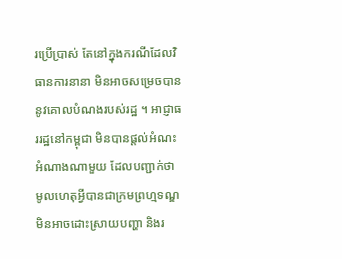រប្រើប្រាស់ តែនៅក្នុងករណីដែលវិធានការនានា មិនអាចសម្រេចបាននូវគោលបំណងរបស់រដ្ឋ ។ អាជ្ញាធររដ្ឋនៅកម្ពុជា មិនបានផ្តល់អំណះអំណាងណាមួយ ដែលបញ្ជាក់ថា មូលហេតុអ្វីបានជាក្រមព្រហ្មទណ្ឌ មិនអាចដោះស្រាយបញ្ហា និងរ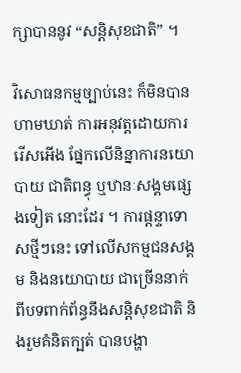ក្សាបាននូវ “សន្តិសុខជាតិ” ។

វិសោធនកម្មច្បាប់នេះ ក៏មិនបានហាមឃាត់ ការអនុវត្តដោយការរើសអើង ផ្នែកលើនិន្នាការនយោបាយ ជាតិពន្ធុ ឬឋានៈសង្គមផ្សេងទៀត នោះដែរ ។ ការផ្តន្ទាទោសថ្មីៗនេះ ទៅលើសកម្មជនសង្គម និងនយោបាយ ជាច្រើននាក់ ពីបទពាក់ព័ន្ធនឹងសន្តិសុខជាតិ និងរួមគំនិតក្បត់ បានបង្ហា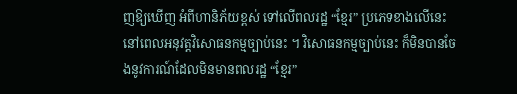ញឱ្យឃើញ អំពីហានិភ័យខ្ពស់ ទៅលើពលរដ្ឋ “ខ្មែរ” ប្រភេទខាងលើនេះ នៅពេលអនុវត្តវិសោធនកម្មច្បាប់នេះ ។ វិសោធនកម្មច្បាប់នេះ ក៏មិនបានចែងនូវការណ៍ដែលមិនមានពលរដ្ឋ “ខ្មែរ”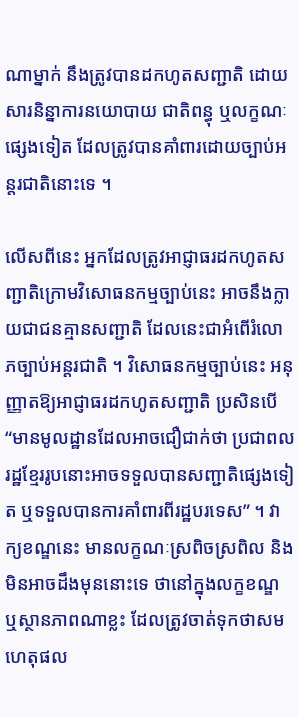ណាម្នាក់ នឹងត្រូវបានដកហូតសញ្ជាតិ ដោយសារនិន្នាការនយោបាយ ជាតិពន្ធុ ឬលក្ខណៈផ្សេងទៀត ដែលត្រូវបានគាំពារដោយច្បាប់អន្តរជាតិនោះទេ ។

លើសពីនេះ អ្នកដែលត្រូវអាជ្ញាធរដកហូតសញ្ជាតិក្រោមវិសោធនកម្មច្បាប់នេះ អាចនឹងក្លាយជាជនគ្មានសញ្ជាតិ ដែលនេះជាអំពើរំលោភច្បាប់អន្តរជាតិ ។ វិសោធនកម្មច្បាប់នេះ អនុញ្ញាតឱ្យអាជ្ញាធរដកហូតសញ្ជាតិ ប្រសិនបើ “មានមូលដ្ឋានដែលអាចជឿជាក់ថា ប្រជាពលរដ្ឋខ្មែររូបនោះអាចទទួលបានសញ្ជាតិផ្សេងទៀត ឬទទួលបានការគាំពារពីរដ្ឋបរទេស” ។ វាក្យខណ្ឌនេះ មានលក្ខណៈស្រពិចស្រពិល និងមិនអាចដឹងមុននោះទេ ថានៅក្នុងលក្ខខណ្ឌ ឬស្ថានភាពណាខ្លះ ដែលត្រូវចាត់ទុកថាសមហេតុផល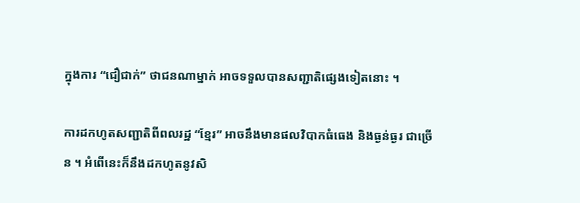ក្នុងការ “ជឿជាក់” ថាជនណាម្នាក់ អាចទទួលបានសញ្ជាតិផ្សេងទៀតនោះ ។

ការដកហូតសញ្ជាតិពីពលរដ្ឋ “ខ្មែរ” អាចនឹងមានផលវិបាកធំធេង និងធ្ងន់ធ្ងរ ជាច្រើន ។ អំពើនេះក៏នឹងដកហូតនូវសិ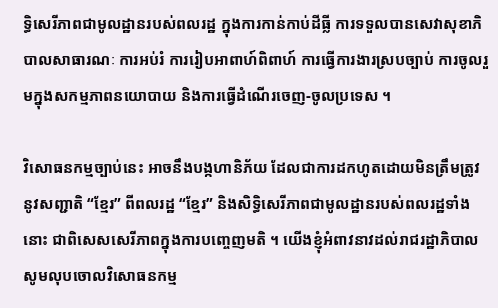ទិ្ធសេរីភាពជាមូលដ្ឋានរបស់ពលរដ្ឋ ក្នុងការកាន់កាប់ដីធ្លី ការទទួលបានសេវាសុខាភិបាលសាធារណៈ ការអប់រំ ការរៀបអាពាហ៍ពិពាហ៍ ការធ្វើការងារស្របច្បាប់ ការចូលរួមក្នុងសកម្មភាពនយោបាយ និងការធ្វើដំណើរចេញ-ចូលប្រទេស ។

វិសោធនកម្មច្បាប់នេះ អាចនឹងបង្កហានិភ័យ ដែលជាការដកហូតដោយមិនត្រឹមត្រូវ នូវសញ្ជាតិ “ខ្មែរ” ពីពលរដ្ឋ “ខ្មែរ” និងសិទ្ធិសេរីភាពជាមូលដ្ឋានរបស់ពលរដ្ឋទាំងនោះ ជាពិសេសសេរីភាពក្នុងការបញ្ចេញមតិ ។ យើងខ្ញុំអំពាវនាវដល់រាជរដ្ឋាភិបាល សូមលុបចោលវិសោធនកម្ម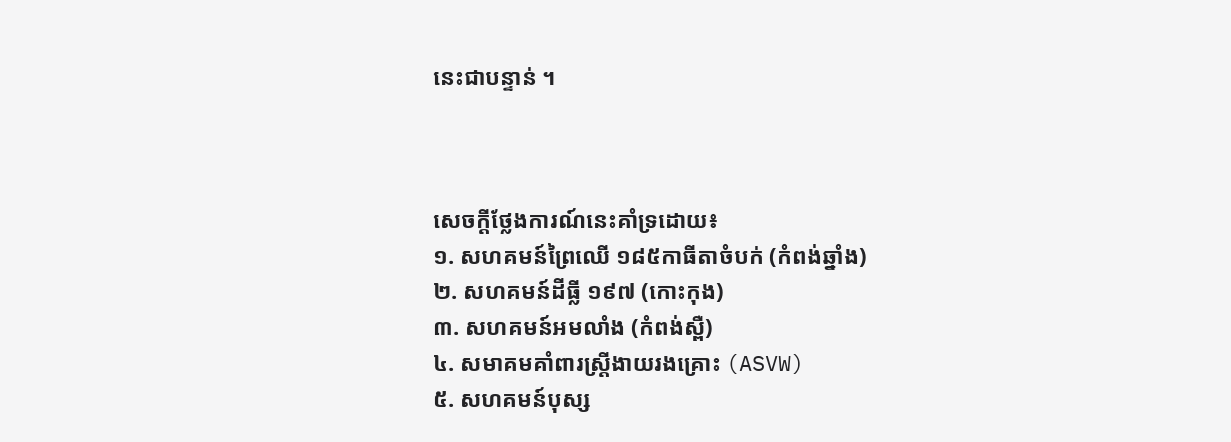នេះជាបន្ទាន់ ។



សេចក្តីថ្លែងការណ៍នេះគាំទ្រដោយ៖
១. សហគមន៍ព្រៃឈើ ១៨៥កាធីតាចំបក់ (កំពង់ឆ្នាំង)
២. សហគមន៍ដីធ្លី ១៩៧ (កោះកុង)
៣. សហគមន៍អមលាំង (កំពង់ស្ពឺ)
៤. សមាគមគាំពារស្រ្តីងាយរងគ្រោះ (ASVW)
៥. សហគមន៍បុស្ស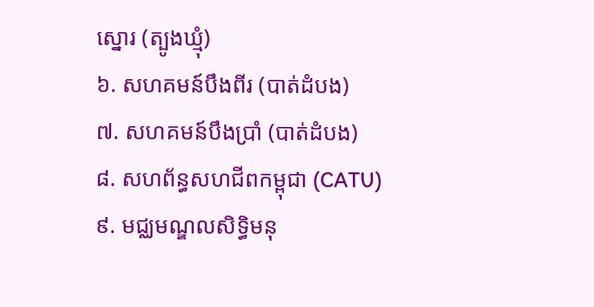ស្នោរ (ត្បូងឃ្មុំ)
៦. សហគមន៍បឹងពីរ (បាត់ដំបង)
៧. សហគមន៍បឹងប្រាំ (បាត់ដំបង)
៨. សហព័ន្ធសហជីពកម្ពុជា (CATU)
៩. មជ្ឈមណ្ឌលសិទ្ធិមនុ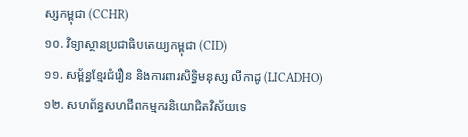ស្សកម្ពុជា (CCHR)
១០. វិទ្យាស្ថានប្រជាធិបតេយ្យកម្ពុជា (CID)
១១. សម្ព័ន្ធខ្មែរជំរឿន និងការពារសិទិ្ធមនុស្ស លីកាដូ (LICADHO)
១២. សហព័ន្ធសហជីពកម្មករនិយោជិតវិស័យទេ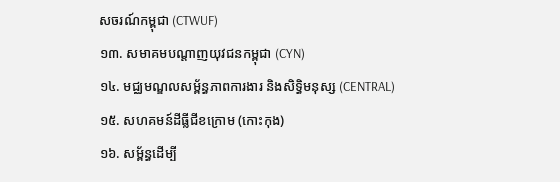សចរណ៍កម្ពុជា (CTWUF)
១៣. សមាគមបណ្តាញយុវជនកម្ពុជា (CYN)
១៤. មជ្ឈមណ្ឌលសម្ព័ន្ធភាពការងារ និងសិទ្ធិមនុស្ស (CENTRAL)
១៥. សហគមន៍ដីធ្លីជីខក្រោម (កោះកុង)
១៦. សម្ព័ន្ធដើម្បី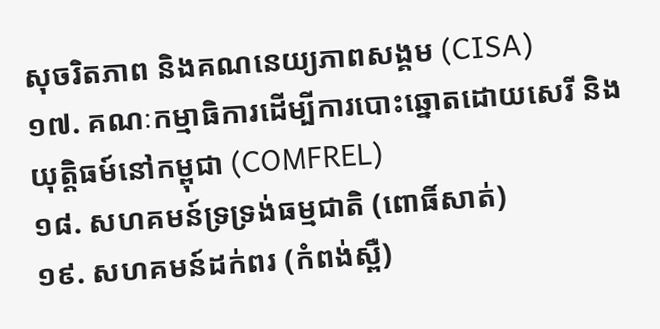សុចរិតភាព និងគណនេយ្យភាពសង្គម (CISA)
១៧. គណៈកម្មាធិការដើម្បីការបោះឆ្នោតដោយសេរី និងយុត្តិធម៍នៅកម្ពុជា (COMFREL)
១៨. សហគមន៍ទ្រទ្រង់ធម្មជាតិ (ពោធិ៍សាត់)
១៩. សហគមន៍ដក់ពរ (កំពង់ស្ពឺ)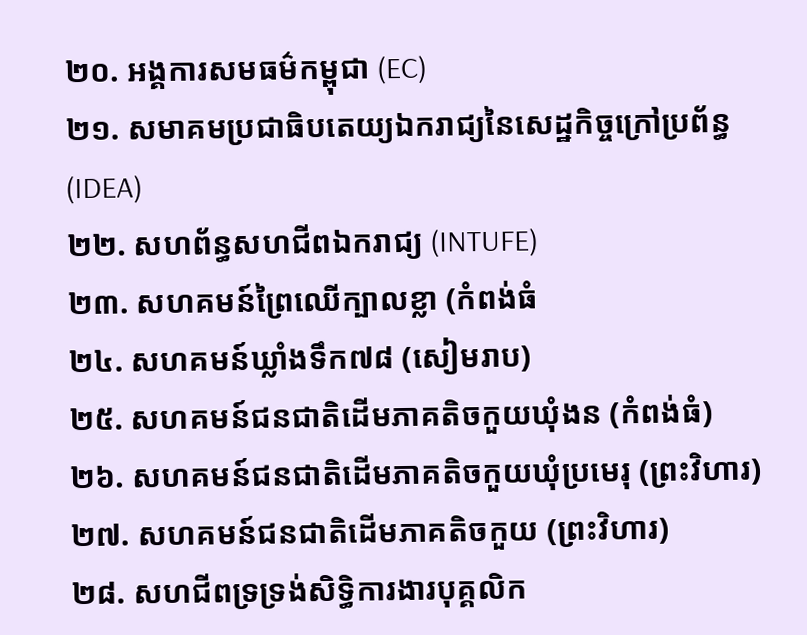២០. អង្គការសមធម៌កម្ពុជា (EC)
២១. សមាគមប្រជាធិបតេយ្យឯករាជ្យនៃសេដ្ឋកិច្ចក្រៅប្រព័ន្ធ (IDEA)
២២. សហព័ន្ធសហជីពឯករាជ្យ (INTUFE)
២៣. សហគមន៍ព្រៃឈើក្បាលខ្លា (កំពង់ធំ
២៤. សហគមន៍ឃ្លាំងទឹក៧៨ (សៀមរាប)
២៥. សហគមន៍ជនជាតិដើមភាគតិចកួយឃុំងន (កំពង់ធំ)
២៦. សហគមន៍ជនជាតិដើមភាគតិចកួយឃុំប្រមេរុ (ព្រះវិហារ)
២៧. សហគមន៍ជនជាតិដើមភាគតិចកួយ (ព្រះវិហារ)
២៨. សហជីពទ្រទ្រង់សិទ្ធិការងារបុគ្គលិក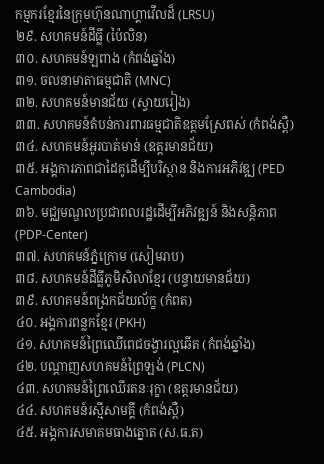កម្មករខ្មែរនៃក្រុមហ៊ុនណាហ្គាវើលដ៏ (LRSU)
២៩. សហគមន៍ដីធ្លី (ប៉ៃលិន)
៣០. សហគមន៍ឡពាង (កំពង់ឆ្នាំង)
៣១. ចលនាមាតាធម្មជាតិ (MNC)
៣២. សហគមន៍មានជ័យ (ស្វាយរៀង)
៣៣. សហគមន៍តំបន់ការពារធម្មជាតិឧត្តមស្រែពស់ (កំពង់ស្ពឺ)
៣៤. សហគមន៍អូរបាត់មាន់ (ឧត្តរមានជ័យ)
៣៥. អង្គការភាពជាដៃគូដើម្បីបរិស្ថាន និងការអភិវឌ្ឍ (PED Cambodia)
៣៦. មជ្ឈមណ្ឌលប្រជាពលរដ្ឋដើម្បីអភិវឌ្ឍន៍ និងសន្តិភាព (PDP-Center)
៣៧. សហគមន៍ភ្នំក្រោម (សៀមរាប)
៣៨. សហគមន៍ដីធ្លីភូមិសិលាខ្មែរ (បន្ទាយមានជ័យ)
៣៩. សហគមន៍ពង្រកជ័យល័ក្ខ (កំពត)
៤០. អង្គការពន្លកខ្មែរ (PKH)
៤១. សហគមន៍ព្រៃឈើពេជចង្វារល្អឆើត (កំពង់ឆ្នាំង)
៤២. បណ្តាញសហគមន៍ព្រៃឡង់ (PLCN)
៤៣. សហគមន៍ព្រៃឈើរតនៈរុក្ខា (ឧត្តរមានជ័យ)
៤៤. សហគមន៍រស្មីសាមគ្គី (កំពង់ស្ពឺ)
៤៥. អង្គការសមាគមធាងត្នោត (ស.ធ.ត)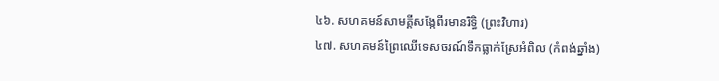៤៦. សហគមន៍សាមគ្គីសង្កែពីរមានរិទ្ធិ (ព្រះវិហារ)
៤៧. សហគមន៍ព្រៃឈើទេសចរណ៍ទឹកធ្លាក់ស្រែអំពិល (កំពង់ឆ្នាំង)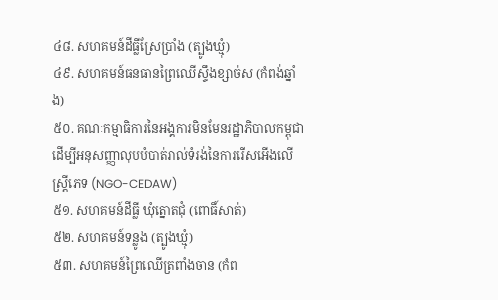៤៨. សហគមន៍ដីធ្លីស្រែប្រាំង (ត្បូងឃ្មុំ)
៤៩. សហគមន៍ធនធានព្រៃឈើស្ទឹងខ្សាច់ស (កំពង់ឆ្នាំង)
៥០. គណៈកម្មាធិការនៃអង្គការមិនមែនរដ្ឋាភិបាលកម្ពុជាដើម្បីអនុសញ្ញាលុបបំបាត់រាល់ទំរង់នៃការរើសអើងលើស្ត្រីភេទ (NGO-CEDAW)
៥១. សហគមន៍ដីធ្លី ឃុំត្នោតជុំ (ពោធិ៍សាត់)
៥២. សហគមន៍ទន្លូង (ត្បូងឃ្មុំ)
៥៣. សហគមន៍ព្រៃឈើត្រពាំងចាន (កំព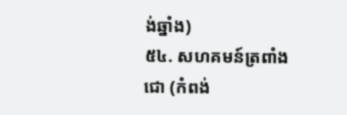ង់ឆ្នាំង)
៥៤. សហគមន៍ត្រពាំងជោ (កំពង់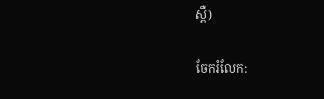ស្ពឺ)

ចែករំលែក: